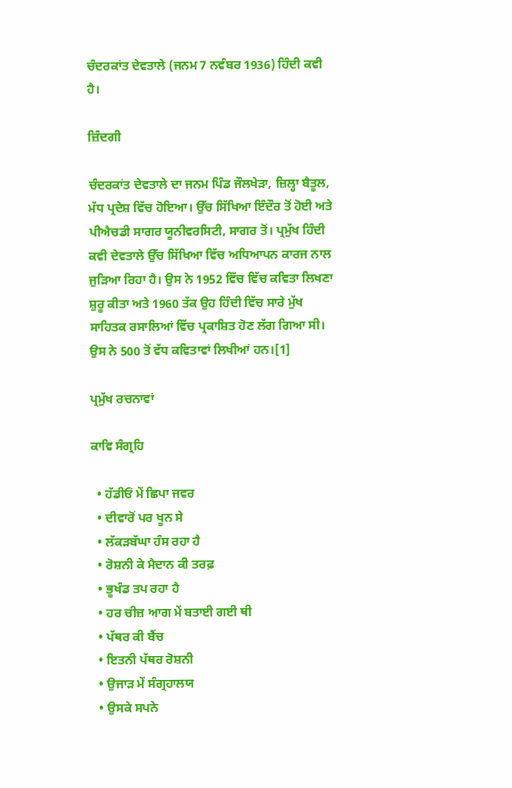ਚੰਦਰਕਾਂਤ ਦੇਵਤਾਲੇ (ਜਨਮ 7 ਨਵੰਬਰ 1936) ਹਿੰਦੀ ਕਵੀ ਹੈ।

ਜ਼ਿੰਦਗੀ

ਚੰਦਰਕਾਂਤ ਦੇਵਤਾਲੇ ਦਾ ਜਨਮ ਪਿੰਡ ਜੌਲਖੇੜਾ, ਜ਼ਿਲ੍ਹਾ ਬੈਤੂਲ, ਮੱਧ ਪ੍ਰਦੇਸ਼ ਵਿੱਚ ਹੋਇਆ। ਉੱਚ ਸਿੱਖਿਆ ਇੰਦੌਰ ਤੋਂ ਹੋਈ ਅਤੇ ਪੀਐਚਡੀ ਸਾਗਰ ਯੂਨੀਵਰਸਿਟੀ, ਸਾਗਰ ਤੋਂ। ਪ੍ਰਮੁੱਖ ਹਿੰਦੀ ਕਵੀ ਦੇਵਤਾਲੇ ਉੱਚ ਸਿੱਖਿਆ ਵਿੱਚ ਅਧਿਆਪਨ ਕਾਰਜ ਨਾਲ ਜੁੜਿਆ ਰਿਹਾ ਹੈ। ਉਸ ਨੇ 1952 ਵਿੱਚ ਵਿੱਚ ਕਵਿਤਾ ਲਿਖਣਾ ਸ਼ੁਰੂ ਕੀਤਾ ਅਤੇ 1960 ਤੱਕ ਉਹ ਹਿੰਦੀ ਵਿੱਚ ਸਾਰੇ ਮੁੱਖ ਸਾਹਿਤਕ ਰਸਾਲਿਆਂ ਵਿੱਚ ਪ੍ਰਕਾਸ਼ਿਤ ਹੋਣ ਲੱਗ ਗਿਆ ਸੀ। ਉਸ ਨੇ 500 ਤੋਂ ਵੱਧ ਕਵਿਤਾਵਾਂ ਲਿਖੀਆਂ ਹਨ।[1]

ਪ੍ਰਮੁੱਖ ਰਚਨਾਵਾਂ

ਕਾਵਿ ਸੰਗ੍ਰਹਿ

  • ਹੱਡੀਓਂ ਮੇਂ ਛਿਪਾ ਜਵਰ
  • ਦੀਵਾਰੋਂ ਪਰ ਖੂਨ ਸੇ
  • ਲੱਕੜਬੱਘਾ ਹੰਸ ਰਹਾ ਹੈ
  • ਰੋਸ਼ਨੀ ਕੇ ਮੈਦਾਨ ਕੀ ਤਰਫ਼
  • ਭੂਖੰਡ ਤਪ ਰਹਾ ਹੈ
  • ਹਰ ਚੀਜ਼ ਆਗ ਮੇਂ ਬਤਾਈ ਗਈ ਥੀ
  • ਪੱਥਰ ਕੀ ਬੈਂਚ
  • ਇਤਨੀ ਪੱਥਰ ਰੋਸ਼ਨੀ
  • ਉਜਾੜ ਮੇਂ ਸੰਗ੍ਰਹਾਲਯ
  • ਉਸਕੇ ਸਪਨੇ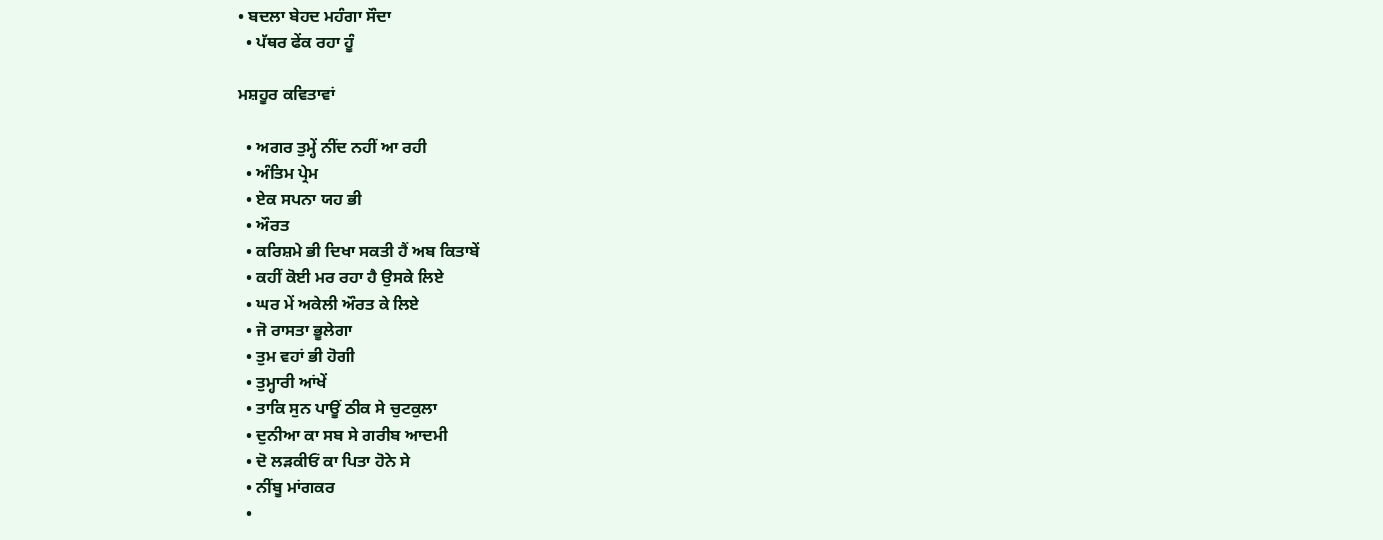• ਬਦਲਾ ਬੇਹਦ ਮਹੰਗਾ ਸੌਦਾ
  • ਪੱਥਰ ਫੇਂਕ ਰਹਾ ਹੂੰ

ਮਸ਼ਹੂਰ ਕਵਿਤਾਵਾਂ

  • ਅਗਰ ਤੁਮ੍ਹੇਂ ਨੀਂਦ ਨਹੀਂ ਆ ਰਹੀ
  • ਅੰਤਿਮ ਪ੍ਰੇਮ
  • ਏਕ ਸਪਨਾ ਯਹ ਭੀ
  • ਔਰਤ
  • ਕਰਿਸ਼ਮੇ ਭੀ ਦਿਖਾ ਸਕਤੀ ਹੈਂ ਅਬ ਕਿਤਾਬੇਂ
  • ਕਹੀਂ ਕੋਈ ਮਰ ਰਹਾ ਹੈ ਉਸਕੇ ਲਿਏ
  • ਘਰ ਮੇਂ ਅਕੇਲੀ ਔਰਤ ਕੇ ਲਿਏ
  • ਜੋ ਰਾਸਤਾ ਭੂਲੇਗਾ
  • ਤੁਮ ਵਹਾਂ ਭੀ ਹੋਗੀ
  • ਤੁਮ੍ਹਾਰੀ ਆਂਖੇਂ
  • ਤਾਕਿ ਸੁਨ ਪਾਊਂ ਠੀਕ ਸੇ ਚੁਟਕੁਲਾ
  • ਦੁਨੀਆ ਕਾ ਸਬ ਸੇ ਗਰੀਬ ਆਦਮੀ
  • ਦੋ ਲੜਕੀਓਂ ਕਾ ਪਿਤਾ ਹੋਨੇ ਸੇ
  • ਨੀਂਬੂ ਮਾਂਗਕਰ
  •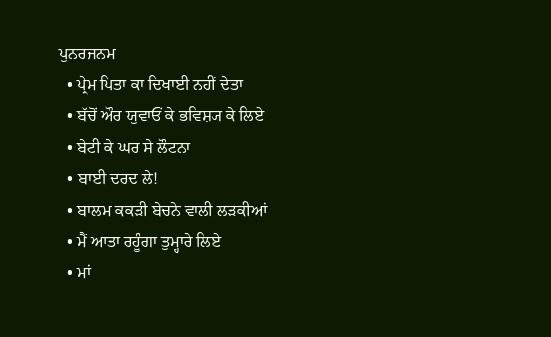ਪੁਨਰਜਨਮ
  • ਪ੍ਰੇਮ ਪਿਤਾ ਕਾ ਦਿਖਾਈ ਨਹੀਂ ਦੇਤਾ
  • ਬੱਚੋਂ ਔਰ ਯੁਵਾਓਂ ਕੇ ਭਵਿਸ਼੍ਯ ਕੇ ਲਿਏ
  • ਬੇਟੀ ਕੇ ਘਰ ਸੇ ਲੌਟਨਾ
  • ਬਾਈ ਦਰਦ ਲੇ!
  • ਬਾਲਮ ਕਕੜੀ ਬੇਚਨੇ ਵਾਲੀ ਲੜਕੀਆਂ
  • ਮੈਂ ਆਤਾ ਰਹੂੰਗਾ ਤੁਮ੍ਹਾਰੇ ਲਿਏ
  • ਮਾਂ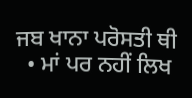ਜਬ ਖਾਨਾ ਪਰੋਸਤੀ ਥੀ
  • ਮਾਂ ਪਰ ਨਹੀਂ ਲਿਖ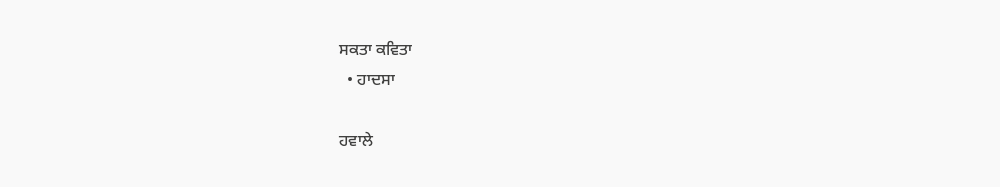ਸਕਤਾ ਕਵਿਤਾ
  • ਹਾਦਸਾ

ਹਵਾਲੇ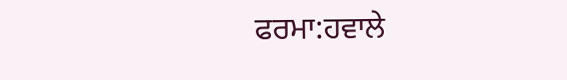ਫਰਮਾ:ਹਵਾਲੇ